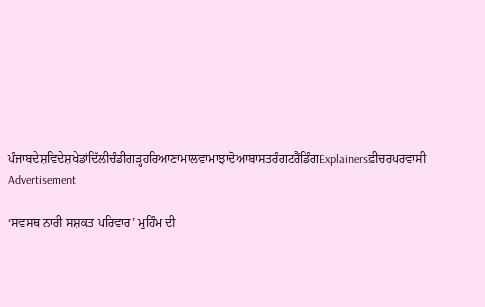ਪੰਜਾਬਦੇਸ਼ਵਿਦੇਸ਼ਖੇਡਾਂਦਿੱਲੀਚੰਡੀਗੜ੍ਹਹਰਿਆਣਾਮਾਲਵਾਮਾਝਾਦੋਆਬਾਸਤਰੰਗਟਰੈਂਡਿੰਗExplainersਫ਼ੀਚਰਪਰਵਾਸੀ
Advertisement

‘ਸਵਸਥ ਨਾਰੀ ਸਸ਼ਕਤ ਪਰਿਵਾਰ’ ਮੁਹਿੰਮ ਦੀ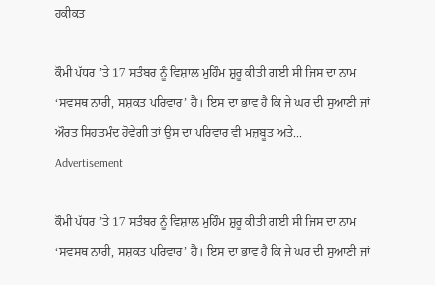ਹਕੀਕਤ

ਕੌਮੀ ਪੱਧਰ ’ਤੇ 17 ਸਤੰਬਰ ਨੂੰ ਵਿਸ਼ਾਲ ਮੁਹਿੰਮ ਸ਼ੁਰੂ ਕੀਤੀ ਗਈ ਸੀ ਜਿਸ ਦਾ ਨਾਮ ‘ਸਵਸਥ ਨਾਰੀ, ਸਸ਼ਕਤ ਪਰਿਵਾਰ’ ਹੈ। ਇਸ ਦਾ ਭਾਵ ਹੈ ਕਿ ਜੇ ਘਰ ਦੀ ਸੁਆਣੀ ਜਾਂ ਔਰਤ ਸਿਹਤਮੰਦ ਹੋਵੇਗੀ ਤਾਂ ਉਸ ਦਾ ਪਰਿਵਾਰ ਵੀ ਮਜ਼ਬੂਤ ਅਤੇ...
Advertisement

ਕੌਮੀ ਪੱਧਰ ’ਤੇ 17 ਸਤੰਬਰ ਨੂੰ ਵਿਸ਼ਾਲ ਮੁਹਿੰਮ ਸ਼ੁਰੂ ਕੀਤੀ ਗਈ ਸੀ ਜਿਸ ਦਾ ਨਾਮ ‘ਸਵਸਥ ਨਾਰੀ, ਸਸ਼ਕਤ ਪਰਿਵਾਰ’ ਹੈ। ਇਸ ਦਾ ਭਾਵ ਹੈ ਕਿ ਜੇ ਘਰ ਦੀ ਸੁਆਣੀ ਜਾਂ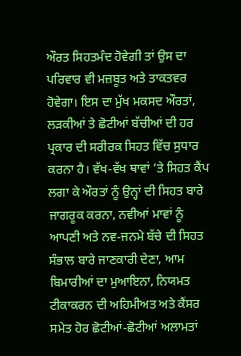ਔਰਤ ਸਿਹਤਮੰਦ ਹੋਵੇਗੀ ਤਾਂ ਉਸ ਦਾ ਪਰਿਵਾਰ ਵੀ ਮਜ਼ਬੂਤ ਅਤੇ ਤਾਕਤਵਰ ਹੋਵੇਗਾ। ਇਸ ਦਾ ਮੁੱਖ ਮਕਸਦ ਔਰਤਾਂ, ਲੜਕੀਆਂ ਤੇ ਛੋਟੀਆਂ ਬੱਚੀਆਂ ਦੀ ਹਰ ਪ੍ਰਕਾਰ ਦੀ ਸਰੀਰਕ ਸਿਹਤ ਵਿੱਚ ਸੁਧਾਰ ਕਰਨਾ ਹੈ। ਵੱਖ-ਵੱਖ ਥਾਵਾਂ ’ਤੇ ਸਿਹਤ ਕੈਂਪ ਲਗਾ ਕੇ ਔਰਤਾਂ ਨੂੰ ਉਨ੍ਹਾਂ ਦੀ ਸਿਹਤ ਬਾਰੇ ਜਾਗਰੂਕ ਕਰਨਾ, ਨਵੀਆਂ ਮਾਵਾਂ ਨੂੰ ਆਪਣੀ ਅਤੇ ਨਵ-ਜਨਮੇ ਬੱਚੇ ਦੀ ਸਿਹਤ ਸੰਭਾਲ ਬਾਰੇ ਜਾਣਕਾਰੀ ਦੇਣਾ, ਆਮ ਬਿਮਾਰੀਆਂ ਦਾ ਮੁਆਇਨਾ, ਨਿਯਮਤ ਟੀਕਾਕਰਨ ਦੀ ਅਹਿਮੀਅਤ ਅਤੇ ਕੈਂਸਰ ਸਮੇਤ ਹੋਰ ਛੋਟੀਆਂ-ਛੋਟੀਆਂ ਅਲਾਮਤਾਂ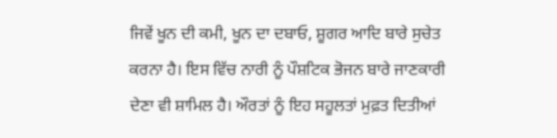ਜਿਵੇਂ ਖੂਨ ਦੀ ਕਮੀ, ਖੂਨ ਦਾ ਦਬਾਓ, ਸ਼ੂਗਰ ਆਦਿ ਬਾਰੇ ਸੁਚੇਤ ਕਰਨਾ ਹੈ। ਇਸ ਵਿੱਚ ਨਾਰੀ ਨੂੰ ਪੌਸ਼ਟਿਕ ਭੋਜਨ ਬਾਰੇ ਜਾਣਕਾਰੀ ਦੇਣਾ ਵੀ ਸ਼ਾਮਿਲ ਹੈ। ਔਰਤਾਂ ਨੂੰ ਇਹ ਸਹੂਲਤਾਂ ਮੁਫ਼ਤ ਦਿਤੀਆਂ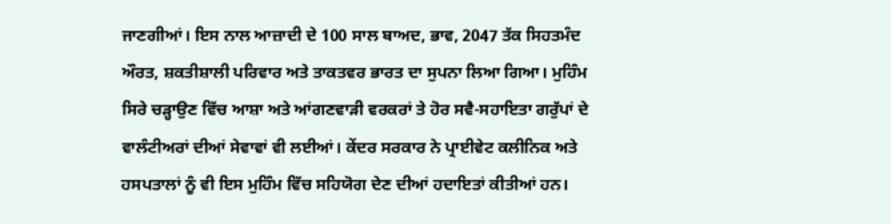ਜਾਣਗੀਆਂ। ਇਸ ਨਾਲ ਆਜ਼ਾਦੀ ਦੇ 100 ਸਾਲ ਬਾਅਦ, ਭਾਵ, 2047 ਤੱਕ ਸਿਹਤਮੰਦ ਔਰਤ, ਸ਼ਕਤੀਸ਼ਾਲੀ ਪਰਿਵਾਰ ਅਤੇ ਤਾਕਤਵਰ ਭਾਰਤ ਦਾ ਸੁਪਨਾ ਲਿਆ ਗਿਆ। ਮੁਹਿੰਮ ਸਿਰੇ ਚੜ੍ਹਾਉਣ ਵਿੱਚ ਆਸ਼ਾ ਅਤੇ ਆਂਗਣਵਾੜੀ ਵਰਕਰਾਂ ਤੇ ਹੋਰ ਸਵੈ-ਸਹਾਇਤਾ ਗਰੁੱਪਾਂ ਦੇ ਵਾਲੰਟੀਅਰਾਂ ਦੀਆਂ ਸੇਵਾਵਾਂ ਵੀ ਲਈਆਂ। ਕੇਂਦਰ ਸਰਕਾਰ ਨੇ ਪ੍ਰਾਈਵੇਟ ਕਲੀਨਿਕ ਅਤੇ ਹਸਪਤਾਲਾਂ ਨੂੰ ਵੀ ਇਸ ਮੁਹਿੰਮ ਵਿੱਚ ਸਹਿਯੋਗ ਦੇਣ ਦੀਆਂ ਹਦਾਇਤਾਂ ਕੀਤੀਆਂ ਹਨ।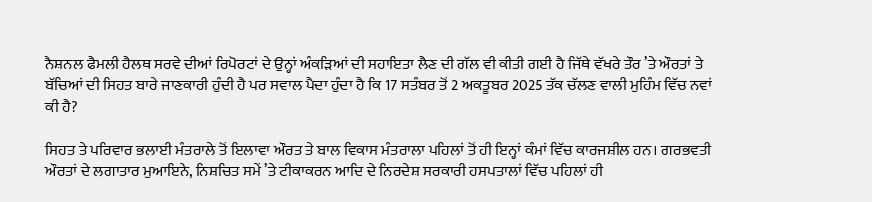ਨੈਸ਼ਨਲ ਫੈਮਲੀ ਹੈਲਥ ਸਰਵੇ ਦੀਆਂ ਰਿਪੋਰਟਾਂ ਦੇ ਉਨ੍ਹਾਂ ਅੰਕੜਿਆਂ ਦੀ ਸਹਾਇਤਾ ਲੈਣ ਦੀ ਗੱਲ ਵੀ ਕੀਤੀ ਗਈ ਹੈ ਜਿੱਥੇ ਵੱਖਰੇ ਤੌਰ ’ਤੇ ਔਰਤਾਂ ਤੇ ਬੱਚਿਆਂ ਦੀ ਸਿਹਤ ਬਾਰੇ ਜਾਣਕਾਰੀ ਹੁੰਦੀ ਹੈ ਪਰ ਸਵਾਲ ਪੈਦਾ ਹੁੰਦਾ ਹੈ ਕਿ 17 ਸਤੰਬਰ ਤੋਂ 2 ਅਕਤੂਬਰ 2025 ਤੱਕ ਚੱਲਣ ਵਾਲੀ ਮੁਹਿੰਮ ਵਿੱਚ ਨਵਾਂ ਕੀ ਹੈ?

ਸਿਹਤ ਤੇ ਪਰਿਵਾਰ ਭਲਾਈ ਮੰਤਰਾਲੇ ਤੋਂ ਇਲਾਵਾ ਔਰਤ ਤੇ ਬਾਲ ਵਿਕਾਸ ਮੰਤਰਾਲਾ ਪਹਿਲਾਂ ਤੋਂ ਹੀ ਇਨ੍ਹਾਂ ਕੰਮਾਂ ਵਿੱਚ ਕਾਰਜਸ਼ੀਲ ਹਨ। ਗਰਭਵਤੀ ਔਰਤਾਂ ਦੇ ਲਗਾਤਾਰ ਮੁਆਇਨੇ, ਨਿਸ਼ਚਿਤ ਸਮੇਂ ’ਤੇ ਟੀਕਾਕਰਨ ਆਦਿ ਦੇ ਨਿਰਦੇਸ਼ ਸਰਕਾਰੀ ਹਸਪਤਾਲਾਂ ਵਿੱਚ ਪਹਿਲਾਂ ਹੀ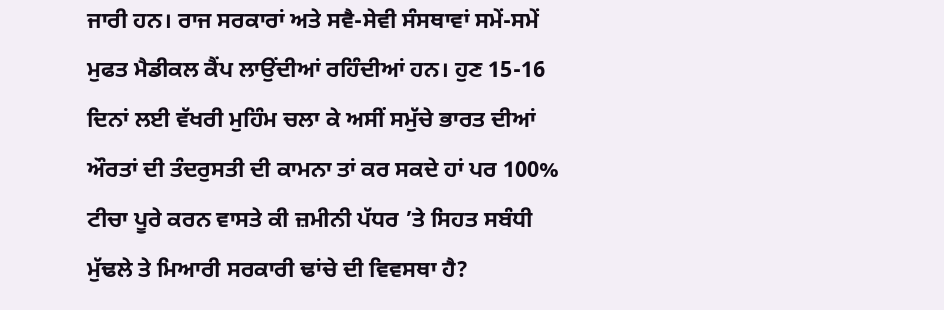ਜਾਰੀ ਹਨ। ਰਾਜ ਸਰਕਾਰਾਂ ਅਤੇ ਸਵੈ-ਸੇਵੀ ਸੰਸਥਾਵਾਂ ਸਮੇਂ-ਸਮੇਂ ਮੁਫਤ ਮੈਡੀਕਲ ਕੈਂਪ ਲਾਉਂਦੀਆਂ ਰਹਿੰਦੀਆਂ ਹਨ। ਹੁਣ 15-16 ਦਿਨਾਂ ਲਈ ਵੱਖਰੀ ਮੁਹਿੰਮ ਚਲਾ ਕੇ ਅਸੀਂ ਸਮੁੱਚੇ ਭਾਰਤ ਦੀਆਂ ਔਰਤਾਂ ਦੀ ਤੰਦਰੁਸਤੀ ਦੀ ਕਾਮਨਾ ਤਾਂ ਕਰ ਸਕਦੇ ਹਾਂ ਪਰ 100% ਟੀਚਾ ਪੂਰੇ ਕਰਨ ਵਾਸਤੇ ਕੀ ਜ਼ਮੀਨੀ ਪੱਧਰ ’ਤੇ ਸਿਹਤ ਸਬੰਧੀ ਮੁੱਢਲੇ ਤੇ ਮਿਆਰੀ ਸਰਕਾਰੀ ਢਾਂਚੇ ਦੀ ਵਿਵਸਥਾ ਹੈ?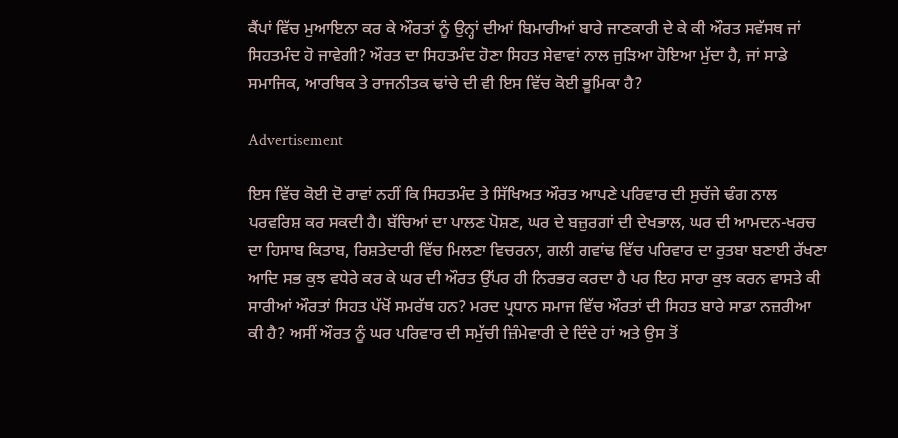ਕੈਂਪਾਂ ਵਿੱਚ ਮੁਆਇਨਾ ਕਰ ਕੇ ਔਰਤਾਂ ਨੂੰ ਉਨ੍ਹਾਂ ਦੀਆਂ ਬਿਮਾਰੀਆਂ ਬਾਰੇ ਜਾਣਕਾਰੀ ਦੇ ਕੇ ਕੀ ਔਰਤ ਸਵੱਸਥ ਜਾਂ ਸਿਹਤਮੰਦ ਹੋ ਜਾਵੇਗੀ? ਔਰਤ ਦਾ ਸਿਹਤਮੰਦ ਹੋਣਾ ਸਿਹਤ ਸੇਵਾਵਾਂ ਨਾਲ ਜੁੜਿਆ ਹੋਇਆ ਮੁੱਦਾ ਹੈ, ਜਾਂ ਸਾਡੇ ਸਮਾਜਿਕ, ਆਰਥਿਕ ਤੇ ਰਾਜਨੀਤਕ ਢਾਂਚੇ ਦੀ ਵੀ ਇਸ ਵਿੱਚ ਕੋਈ ਭੂਮਿਕਾ ਹੈ?

Advertisement

ਇਸ ਵਿੱਚ ਕੋਈ ਦੋ ਰਾਵਾਂ ਨਹੀਂ ਕਿ ਸਿਹਤਮੰਦ ਤੇ ਸਿੱਖਿਅਤ ਔਰਤ ਆਪਣੇ ਪਰਿਵਾਰ ਦੀ ਸੁਚੱਜੇ ਢੰਗ ਨਾਲ ਪਰਵਰਿਸ਼ ਕਰ ਸਕਦੀ ਹੈ। ਬੱਚਿਆਂ ਦਾ ਪਾਲਣ ਪੋਸ਼ਣ, ਘਰ ਦੇ ਬਜ਼ੁਰਗਾਂ ਦੀ ਦੇਖਭਾਲ, ਘਰ ਦੀ ਆਮਦਨ-ਖਰਚ ਦਾ ਹਿਸਾਬ ਕਿਤਾਬ, ਰਿਸ਼ਤੇਦਾਰੀ ਵਿੱਚ ਮਿਲਣਾ ਵਿਚਰਨਾ, ਗਲੀ ਗਵਾਂਢ ਵਿੱਚ ਪਰਿਵਾਰ ਦਾ ਰੁਤਬਾ ਬਣਾਈ ਰੱਖਣਾ ਆਦਿ ਸਭ ਕੁਝ ਵਧੇਰੇ ਕਰ ਕੇ ਘਰ ਦੀ ਔਰਤ ਉੱਪਰ ਹੀ ਨਿਰਭਰ ਕਰਦਾ ਹੈ ਪਰ ਇਹ ਸਾਰਾ ਕੁਝ ਕਰਨ ਵਾਸਤੇ ਕੀ ਸਾਰੀਆਂ ਔਰਤਾਂ ਸਿਹਤ ਪੱਖੋਂ ਸਮਰੱਥ ਹਨ? ਮਰਦ ਪ੍ਰਧਾਨ ਸਮਾਜ ਵਿੱਚ ਔਰਤਾਂ ਦੀ ਸਿਹਤ ਬਾਰੇ ਸਾਡਾ ਨਜ਼ਰੀਆ ਕੀ ਹੈ? ਅਸੀਂ ਔਰਤ ਨੂੰ ਘਰ ਪਰਿਵਾਰ ਦੀ ਸਮੁੱਚੀ ਜ਼ਿੰਮੇਵਾਰੀ ਦੇ ਦਿੰਦੇ ਹਾਂ ਅਤੇ ਉਸ ਤੋਂ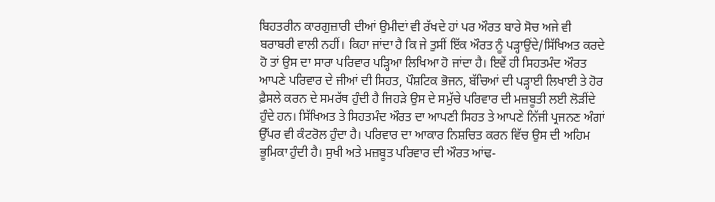ਬਿਹਤਰੀਨ ਕਾਰਗੁਜ਼ਾਰੀ ਦੀਆਂ ਉਮੀਦਾਂ ਵੀ ਰੱਖਦੇ ਹਾਂ ਪਰ ਔਰਤ ਬਾਰੇ ਸੋਚ ਅਜੇ ਵੀ ਬਰਾਬਰੀ ਵਾਲੀ ਨਹੀਂ। ਕਿਹਾ ਜਾਂਦਾ ਹੈ ਕਿ ਜੇ ਤੁਸੀਂ ਇੱਕ ਔਰਤ ਨੂੰ ਪੜ੍ਹਾਉਂਦੇ/ਸਿੱਖਿਅਤ ਕਰਦੇ ਹੋ ਤਾਂ ਉਸ ਦਾ ਸਾਰਾ ਪਰਿਵਾਰ ਪੜ੍ਹਿਆ ਲਿਖਿਆ ਹੋ ਜਾਂਦਾ ਹੈ। ਇਵੇਂ ਹੀ ਸਿਹਤਮੰਦ ਔਰਤ ਆਪਣੇ ਪਰਿਵਾਰ ਦੇ ਜੀਆਂ ਦੀ ਸਿਹਤ, ਪੌਸ਼ਟਿਕ ਭੋਜਨ, ਬੱਚਿਆਂ ਦੀ ਪੜ੍ਹਾਈ ਲਿਖਾਈ ਤੇ ਹੋਰ ਫ਼ੈਸਲੇ ਕਰਨ ਦੇ ਸਮਰੱਥ ਹੁੰਦੀ ਹੈ ਜਿਹੜੇ ਉਸ ਦੇ ਸਮੁੱਚੇ ਪਰਿਵਾਰ ਦੀ ਮਜ਼ਬੂਤੀ ਲਈ ਲੋੜੀਂਦੇ ਹੁੰਦੇ ਹਨ। ਸਿੱਖਿਅਤ ਤੇ ਸਿਹਤਮੰਦ ਔਰਤ ਦਾ ਆਪਣੀ ਸਿਹਤ ਤੇ ਆਪਣੇ ਨਿੱਜੀ ਪ੍ਰਜਨਣ ਅੰਗਾਂ ਉੱਪਰ ਵੀ ਕੰਟਰੋਲ ਹੁੰਦਾ ਹੈ। ਪਰਿਵਾਰ ਦਾ ਆਕਾਰ ਨਿਸ਼ਚਿਤ ਕਰਨ ਵਿੱਚ ਉਸ ਦੀ ਅਹਿਮ ਭੂਮਿਕਾ ਹੁੰਦੀ ਹੈ। ਸੁਖੀ ਅਤੇ ਮਜ਼ਬੂਤ ਪਰਿਵਾਰ ਦੀ ਔਰਤ ਆਂਢ-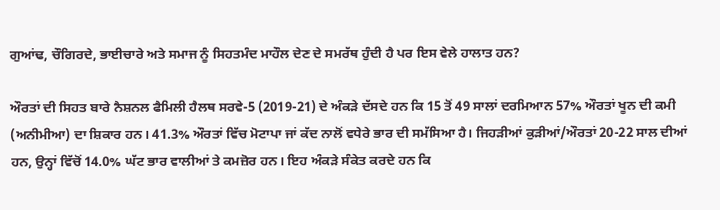ਗੁਆਂਢ, ਚੌਗਿਰਦੇ, ਭਾਈਚਾਰੇ ਅਤੇ ਸਮਾਜ ਨੂੰ ਸਿਹਤਮੰਦ ਮਾਹੌਲ ਦੇਣ ਦੇ ਸਮਰੱਥ ਹੁੰਦੀ ਹੈ ਪਰ ਇਸ ਵੇਲੇ ਹਾਲਾਤ ਹਨ?

ਔਰਤਾਂ ਦੀ ਸਿਹਤ ਬਾਰੇ ਨੈਸ਼ਨਲ ਫੈਮਿਲੀ ਹੈਲਥ ਸਰਵੇ-5 (2019-21) ਦੇ ਅੰਕੜੇ ਦੱਸਦੇ ਹਨ ਕਿ 15 ਤੋਂ 49 ਸਾਲਾਂ ਦਰਮਿਆਨ 57% ਔਰਤਾਂ ਖੂਨ ਦੀ ਕਮੀ (ਅਨੀਮੀਆ) ਦਾ ਸ਼ਿਕਾਰ ਹਨ। 41.3% ਔਰਤਾਂ ਵਿੱਚ ਮੋਟਾਪਾ ਜਾਂ ਕੱਦ ਨਾਲੋਂ ਵਧੇਰੇ ਭਾਰ ਦੀ ਸਮੱਸਿਆ ਹੈ। ਜਿਹੜੀਆਂ ਕੁੜੀਆਂ/ਔਰਤਾਂ 20-22 ਸਾਲ ਦੀਆਂ ਹਨ, ਉਨ੍ਹਾਂ ਵਿੱਚੋਂ 14.0% ਘੱਟ ਭਾਰ ਵਾਲੀਆਂ ਤੇ ਕਮਜ਼ੋਰ ਹਨ। ਇਹ ਅੰਕੜੇ ਸੰਕੇਤ ਕਰਦੇ ਹਨ ਕਿ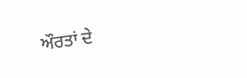ਔਰਤਾਂ ਦੇ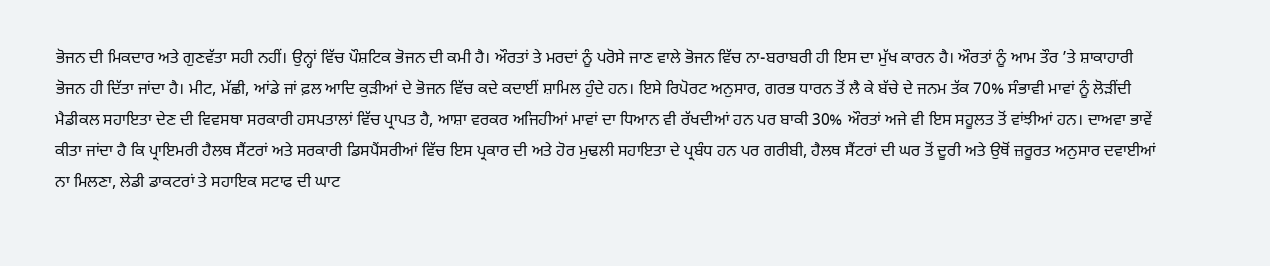ਭੋਜਨ ਦੀ ਮਿਕਦਾਰ ਅਤੇ ਗੁਣਵੱਤਾ ਸਹੀ ਨਹੀਂ। ਉਨ੍ਹਾਂ ਵਿੱਚ ਪੌਸ਼ਟਿਕ ਭੋਜਨ ਦੀ ਕਮੀ ਹੈ। ਔਰਤਾਂ ਤੇ ਮਰਦਾਂ ਨੂੰ ਪਰੋਸੇ ਜਾਣ ਵਾਲੇ ਭੋਜਨ ਵਿੱਚ ਨਾ-ਬਰਾਬਰੀ ਹੀ ਇਸ ਦਾ ਮੁੱਖ ਕਾਰਨ ਹੈ। ਔਰਤਾਂ ਨੂੰ ਆਮ ਤੌਰ ’ਤੇ ਸ਼ਾਕਾਹਾਰੀ ਭੋਜਨ ਹੀ ਦਿੱਤਾ ਜਾਂਦਾ ਹੈ। ਮੀਟ, ਮੱਛੀ, ਆਂਡੇ ਜਾਂ ਫ਼ਲ ਆਦਿ ਕੁੜੀਆਂ ਦੇ ਭੋਜਨ ਵਿੱਚ ਕਦੇ ਕਦਾਈਂ ਸ਼ਾਮਿਲ ਹੁੰਦੇ ਹਨ। ਇਸੇ ਰਿਪੋਰਟ ਅਨੁਸਾਰ, ਗਰਭ ਧਾਰਨ ਤੋਂ ਲੈ ਕੇ ਬੱਚੇ ਦੇ ਜਨਮ ਤੱਕ 70% ਸੰਭਾਵੀ ਮਾਵਾਂ ਨੂੰ ਲੋੜੀਂਦੀ ਮੈਡੀਕਲ ਸਹਾਇਤਾ ਦੇਣ ਦੀ ਵਿਵਸਥਾ ਸਰਕਾਰੀ ਹਸਪਤਾਲਾਂ ਵਿੱਚ ਪ੍ਰਾਪਤ ਹੈ, ਆਸ਼ਾ ਵਰਕਰ ਅਜਿਹੀਆਂ ਮਾਵਾਂ ਦਾ ਧਿਆਨ ਵੀ ਰੱਖਦੀਆਂ ਹਨ ਪਰ ਬਾਕੀ 30% ਔਰਤਾਂ ਅਜੇ ਵੀ ਇਸ ਸਹੂਲਤ ਤੋਂ ਵਾਂਝੀਆਂ ਹਨ। ਦਾਅਵਾ ਭਾਵੇਂ ਕੀਤਾ ਜਾਂਦਾ ਹੈ ਕਿ ਪ੍ਰਾਇਮਰੀ ਹੈਲਥ ਸੈਂਟਰਾਂ ਅਤੇ ਸਰਕਾਰੀ ਡਿਸਪੈਂਸਰੀਆਂ ਵਿੱਚ ਇਸ ਪ੍ਰਕਾਰ ਦੀ ਅਤੇ ਹੋਰ ਮੁਢਲੀ ਸਹਾਇਤਾ ਦੇ ਪ੍ਰਬੰਧ ਹਨ ਪਰ ਗਰੀਬੀ, ਹੈਲਥ ਸੈਂਟਰਾਂ ਦੀ ਘਰ ਤੋਂ ਦੂਰੀ ਅਤੇ ਉਥੋਂ ਜ਼ਰੂਰਤ ਅਨੁਸਾਰ ਦਵਾਈਆਂ ਨਾ ਮਿਲਣਾ, ਲੇਡੀ ਡਾਕਟਰਾਂ ਤੇ ਸਹਾਇਕ ਸਟਾਫ ਦੀ ਘਾਟ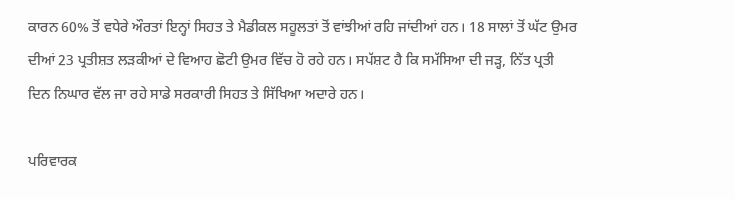ਕਾਰਨ 60% ਤੋਂ ਵਧੇਰੇ ਔਰਤਾਂ ਇਨ੍ਹਾਂ ਸਿਹਤ ਤੇ ਮੈਡੀਕਲ ਸਹੂਲਤਾਂ ਤੋਂ ਵਾਂਝੀਆਂ ਰਹਿ ਜਾਂਦੀਆਂ ਹਨ। 18 ਸਾਲਾਂ ਤੋਂ ਘੱਟ ਉਮਰ ਦੀਆਂ 23 ਪ੍ਰਤੀਸ਼ਤ ਲੜਕੀਆਂ ਦੇ ਵਿਆਹ ਛੋਟੀ ਉਮਰ ਵਿੱਚ ਹੋ ਰਹੇ ਹਨ। ਸਪੱਸ਼ਟ ਹੈ ਕਿ ਸਮੱਸਿਆ ਦੀ ਜੜ੍ਹ, ਨਿੱਤ ਪ੍ਰਤੀ ਦਿਨ ਨਿਘਾਰ ਵੱਲ ਜਾ ਰਹੇ ਸਾਡੇ ਸਰਕਾਰੀ ਸਿਹਤ ਤੇ ਸਿੱਖਿਆ ਅਦਾਰੇ ਹਨ।

ਪਰਿਵਾਰਕ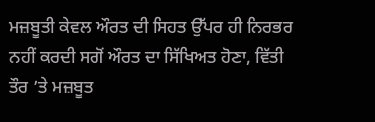ਮਜ਼ਬੂਤੀ ਕੇਵਲ ਔਰਤ ਦੀ ਸਿਹਤ ਉੱਪਰ ਹੀ ਨਿਰਭਰ ਨਹੀਂ ਕਰਦੀ ਸਗੋਂ ਔਰਤ ਦਾ ਸਿੱਖਿਅਤ ਹੋਣਾ, ਵਿੱਤੀ ਤੌਰ ’ਤੇ ਮਜ਼ਬੂਤ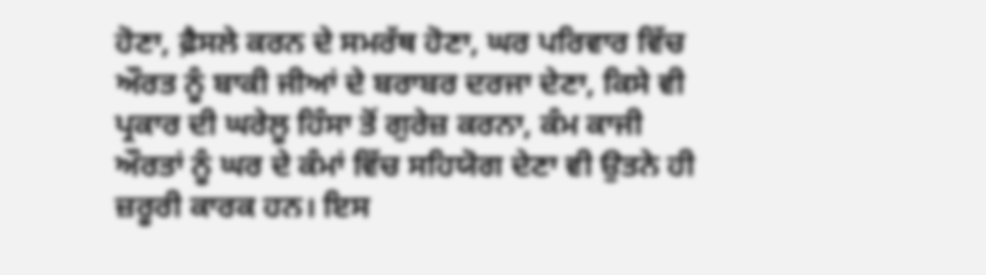ਹੋਣਾ, ਫ਼ੈਸਲੇ ਕਰਨ ਦੇ ਸਮਰੱਥ ਹੋਣਾ, ਘਰ ਪਰਿਵਾਰ ਵਿੱਚ ਔਰਤ ਨੂੰ ਬਾਕੀ ਜੀਆਂ ਦੇ ਬਰਾਬਰ ਦਰਜਾ ਦੇਣਾ, ਕਿਸੇ ਵੀ ਪ੍ਰਕਾਰ ਦੀ ਘਰੇਲੂ ਹਿੰਸਾ ਤੋਂ ਗੁਰੇਜ਼ ਕਰਨਾ, ਕੰਮ ਕਾਜੀ ਔਰਤਾਂ ਨੂੰ ਘਰ ਦੇ ਕੰਮਾਂ ਵਿੱਚ ਸਹਿਯੋਗ ਦੇਣਾ ਵੀ ਉਤਨੇ ਹੀ ਜ਼ਰੂਰੀ ਕਾਰਕ ਹਨ। ਇਸ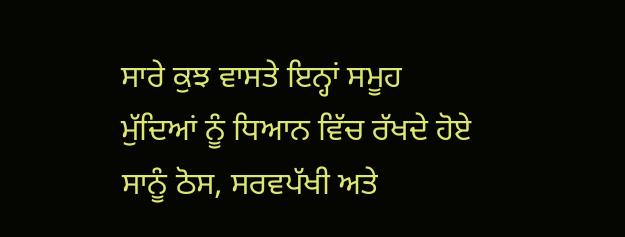ਸਾਰੇ ਕੁਝ ਵਾਸਤੇ ਇਨ੍ਹਾਂ ਸਮੂਹ ਮੁੱਦਿਆਂ ਨੂੰ ਧਿਆਨ ਵਿੱਚ ਰੱਖਦੇ ਹੋਏ ਸਾਨੂੰ ਠੋਸ, ਸਰਵਪੱਖੀ ਅਤੇ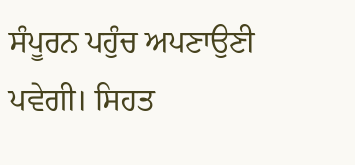ਸੰਪੂਰਨ ਪਹੁੰਚ ਅਪਣਾਉਣੀ ਪਵੇਗੀ। ਸਿਹਤ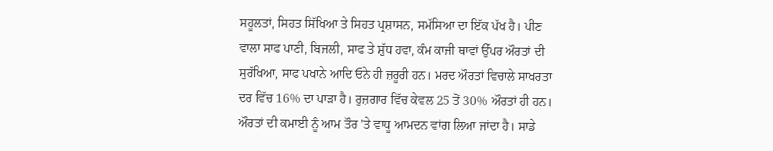ਸਹੂਲਤਾਂ, ਸਿਹਤ ਸਿੱਖਿਆ ਤੇ ਸਿਹਤ ਪ੍ਰਸ਼ਾਸਨ, ਸਮੱਸਿਆ ਦਾ ਇੱਕ ਪੱਖ ਹੈ। ਪੀਣ ਵਾਲਾ ਸਾਫ ਪਾਣੀ, ਬਿਜਲੀ, ਸਾਫ ਤੇ ਸ਼ੁੱਧ ਹਵਾ, ਕੰਮ ਕਾਜੀ ਥਾਵਾਂ ਉੱਪਰ ਔਰਤਾਂ ਦੀ ਸੁਰੱਖਿਆ, ਸਾਫ ਪਖਾਨੇ ਆਦਿ ਓਨੇ ਹੀ ਜ਼ਰੂਰੀ ਹਨ। ਮਰਦ ਔਰਤਾਂ ਵਿਚਾਲੇ ਸਾਖਰਤਾ ਦਰ ਵਿੱਚ 16% ਦਾ ਪਾੜਾ ਹੈ। ਰੁਜ਼ਗਾਰ ਵਿੱਚ ਕੇਵਲ 25 ਤੋਂ 30% ਔਰਤਾਂ ਹੀ ਹਨ। ਔਰਤਾਂ ਦੀ ਕਮਾਈ ਨੂੰ ਆਮ ਤੌਰ ’ਤੇ ਵਾਧੂ ਆਮਦਨ ਵਾਂਗ ਲਿਆ ਜਾਂਦਾ ਹੈ। ਸਾਡੇ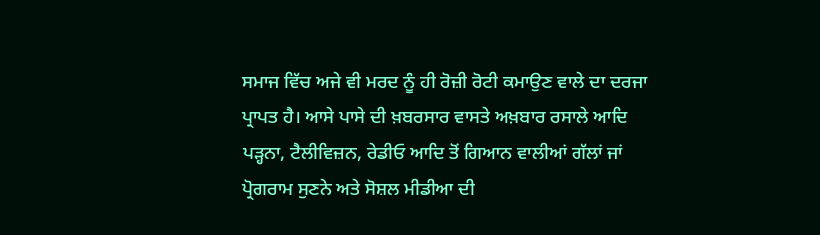ਸਮਾਜ ਵਿੱਚ ਅਜੇ ਵੀ ਮਰਦ ਨੂੰ ਹੀ ਰੋਜ਼ੀ ਰੋਟੀ ਕਮਾਉਣ ਵਾਲੇ ਦਾ ਦਰਜਾ ਪ੍ਰਾਪਤ ਹੈ। ਆਸੇ ਪਾਸੇ ਦੀ ਖ਼ਬਰਸਾਰ ਵਾਸਤੇ ਅਖ਼ਬਾਰ ਰਸਾਲੇ ਆਦਿ ਪੜ੍ਹਨਾ, ਟੈਲੀਵਿਜ਼ਨ, ਰੇਡੀਓ ਆਦਿ ਤੋਂ ਗਿਆਨ ਵਾਲੀਆਂ ਗੱਲਾਂ ਜਾਂ ਪ੍ਰੋਗਰਾਮ ਸੁਣਨੇ ਅਤੇ ਸੋਸ਼ਲ ਮੀਡੀਆ ਦੀ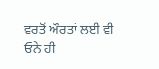ਵਰਤੋਂ ਔਰਤਾਂ ਲਈ ਵੀ ਓਨੇ ਹੀ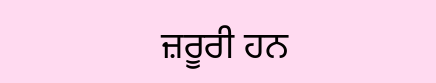ਜ਼ਰੂਰੀ ਹਨ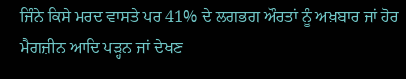ਜਿੰਨੇ ਕਿਸੇ ਮਰਦ ਵਾਸਤੇ ਪਰ 41% ਦੇ ਲਗਭਗ ਔਰਤਾਂ ਨੂੰ ਅਖ਼ਬਾਰ ਜਾਂ ਹੋਰ ਮੈਗਜ਼ੀਨ ਆਦਿ ਪੜ੍ਹਨ ਜਾਂ ਦੇਖਣ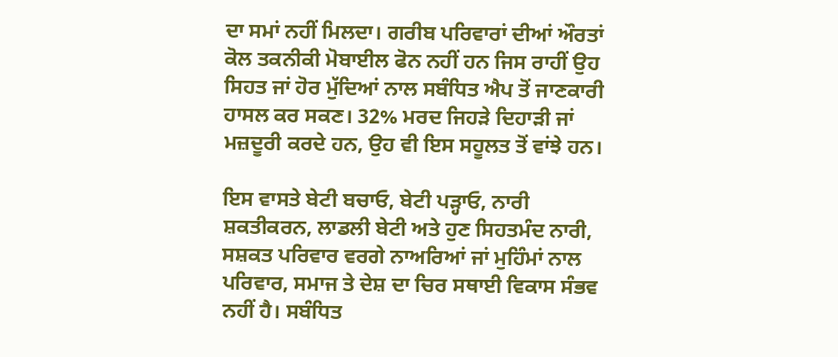ਦਾ ਸਮਾਂ ਨਹੀਂ ਮਿਲਦਾ। ਗਰੀਬ ਪਰਿਵਾਰਾਂ ਦੀਆਂ ਔਰਤਾਂ ਕੋਲ ਤਕਨੀਕੀ ਮੋਬਾਈਲ ਫੋਨ ਨਹੀਂ ਹਨ ਜਿਸ ਰਾਹੀਂ ਉਹ ਸਿਹਤ ਜਾਂ ਹੋਰ ਮੁੱਦਿਆਂ ਨਾਲ ਸਬੰਧਿਤ ਐਪ ਤੋਂ ਜਾਣਕਾਰੀ ਹਾਸਲ ਕਰ ਸਕਣ। 32% ਮਰਦ ਜਿਹੜੇ ਦਿਹਾੜੀ ਜਾਂ ਮਜ਼ਦੂਰੀ ਕਰਦੇ ਹਨ, ਉਹ ਵੀ ਇਸ ਸਹੂਲਤ ਤੋਂ ਵਾਂਝੇ ਹਨ।

ਇਸ ਵਾਸਤੇ ਬੇਟੀ ਬਚਾਓ, ਬੇਟੀ ਪੜ੍ਹਾਓ, ਨਾਰੀ ਸ਼ਕਤੀਕਰਨ, ਲਾਡਲੀ ਬੇਟੀ ਅਤੇ ਹੁਣ ਸਿਹਤਮੰਦ ਨਾਰੀ, ਸਸ਼ਕਤ ਪਰਿਵਾਰ ਵਰਗੇ ਨਾਅਰਿਆਂ ਜਾਂ ਮੁਹਿੰਮਾਂ ਨਾਲ ਪਰਿਵਾਰ, ਸਮਾਜ ਤੇ ਦੇਸ਼ ਦਾ ਚਿਰ ਸਥਾਈ ਵਿਕਾਸ ਸੰਭਵ ਨਹੀਂ ਹੈ। ਸਬੰਧਿਤ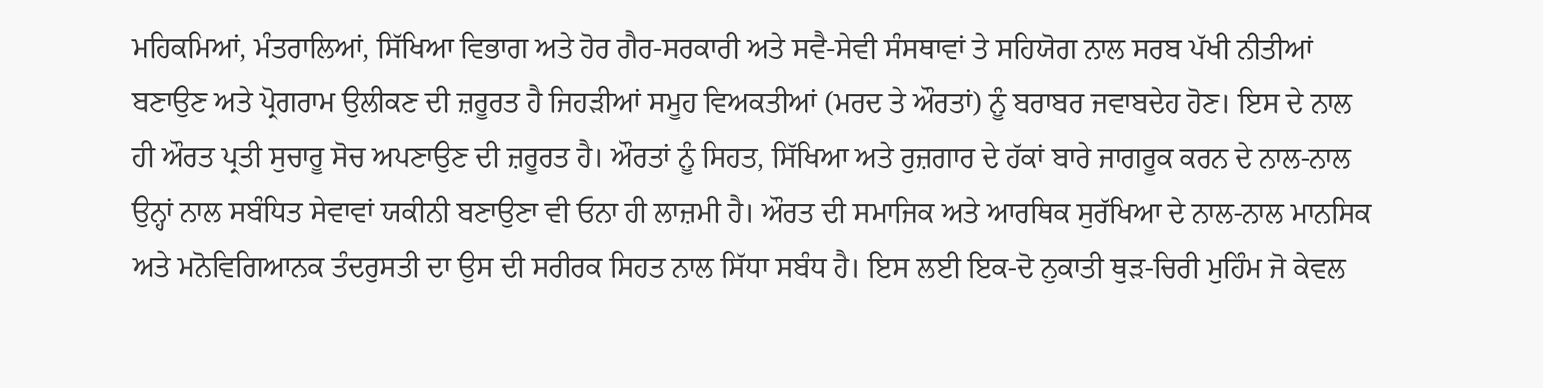ਮਹਿਕਮਿਆਂ, ਮੰਤਰਾਲਿਆਂ, ਸਿੱਖਿਆ ਵਿਭਾਗ ਅਤੇ ਹੋਰ ਗੈਰ-ਸਰਕਾਰੀ ਅਤੇ ਸਵੈ-ਸੇਵੀ ਸੰਸਥਾਵਾਂ ਤੇ ਸਹਿਯੋਗ ਨਾਲ ਸਰਬ ਪੱਖੀ ਨੀਤੀਆਂ ਬਣਾਉਣ ਅਤੇ ਪ੍ਰੋਗਰਾਮ ਉਲੀਕਣ ਦੀ ਜ਼ਰੂਰਤ ਹੈ ਜਿਹੜੀਆਂ ਸਮੂਹ ਵਿਅਕਤੀਆਂ (ਮਰਦ ਤੇ ਔਰਤਾਂ) ਨੂੰ ਬਰਾਬਰ ਜਵਾਬਦੇਹ ਹੋਣ। ਇਸ ਦੇ ਨਾਲ ਹੀ ਔਰਤ ਪ੍ਰਤੀ ਸੁਚਾਰੂ ਸੋਚ ਅਪਣਾਉਣ ਦੀ ਜ਼ਰੂਰਤ ਹੈ। ਔਰਤਾਂ ਨੂੰ ਸਿਹਤ, ਸਿੱਖਿਆ ਅਤੇ ਰੁਜ਼ਗਾਰ ਦੇ ਹੱਕਾਂ ਬਾਰੇ ਜਾਗਰੂਕ ਕਰਨ ਦੇ ਨਾਲ-ਨਾਲ ਉਨ੍ਹਾਂ ਨਾਲ ਸਬੰਧਿਤ ਸੇਵਾਵਾਂ ਯਕੀਨੀ ਬਣਾਉਣਾ ਵੀ ਓਨਾ ਹੀ ਲਾਜ਼ਮੀ ਹੈ। ਔਰਤ ਦੀ ਸਮਾਜਿਕ ਅਤੇ ਆਰਥਿਕ ਸੁਰੱਖਿਆ ਦੇ ਨਾਲ-ਨਾਲ ਮਾਨਸਿਕ ਅਤੇ ਮਨੋਵਿਗਿਆਨਕ ਤੰਦਰੁਸਤੀ ਦਾ ਉਸ ਦੀ ਸਰੀਰਕ ਸਿਹਤ ਨਾਲ ਸਿੱਧਾ ਸਬੰਧ ਹੈ। ਇਸ ਲਈ ਇਕ-ਦੋ ਨੁਕਾਤੀ ਥੁੜ-ਚਿਰੀ ਮੁਹਿੰਮ ਜੋ ਕੇਵਲ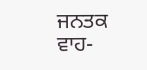ਜਨਤਕ ਵਾਹ-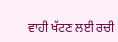ਵਾਹੀ ਖੱਟਣ ਲਈ ਰਚੀ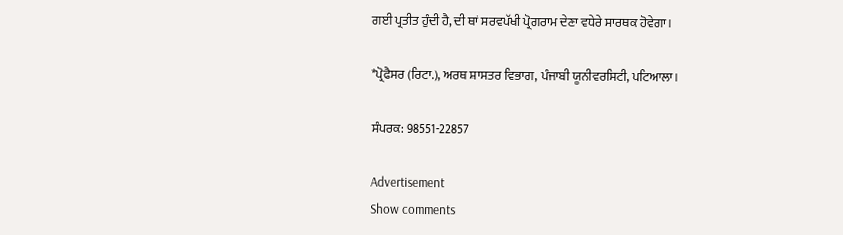ਗਈ ਪ੍ਰਤੀਤ ਹੁੰਦੀ ਹੈ, ਦੀ ਥਾਂ ਸਰਵਪੱਖੀ ਪ੍ਰੋਗਰਾਮ ਦੇਣਾ ਵਧੇਰੇ ਸਾਰਥਕ ਹੋਵੇਗਾ।

*ਪ੍ਰੋਫੈਸਰ (ਰਿਟਾ.), ਅਰਥ ਸ਼ਾਸਤਰ ਵਿਭਾਗ, ਪੰਜਾਬੀ ਯੂਨੀਵਰਸਿਟੀ, ਪਟਿਆਲਾ।

ਸੰਪਰਕ: 98551-22857

Advertisement
Show comments